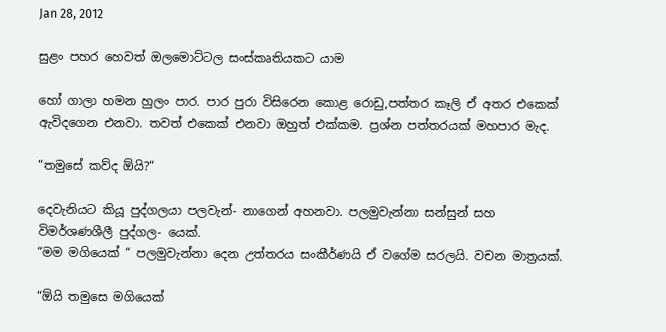Jan 28, 2012

සුළං පහර හෙවත් ඔලමොට්ටල සංස්කෘතියකට යාම

හෝ ගාලා හමන හුලං පාර. පාර පුරා විසිරෙන කොළ රොඩු,පත්තර කෑලි ඒ අතර එකෙක් ඇවිදගෙන එනවා. තවත් එකෙක් එනවා ඔහුත් එක්කම. ප්‍රශ්න පත්තරයක් මහපාර මැද.

“තමුසේ කව්ද ඕයි?“

දෙවැනියට කියූ පුද්ගලයා පලවැන්- නාගෙන් අහනවා. පලමුවැන්නා සන්සුන් සහ විමර්ශණශීලී පුද්ගල- යෙක්.
“මම මගියෙක් “ පලමුවැන්නා දෙන උත්තරය සංකීර්ණයි ඒ වගේම සරලයි. වචන මාත්‍රයක්.

“ඕයි තමුසෙ මගියෙක්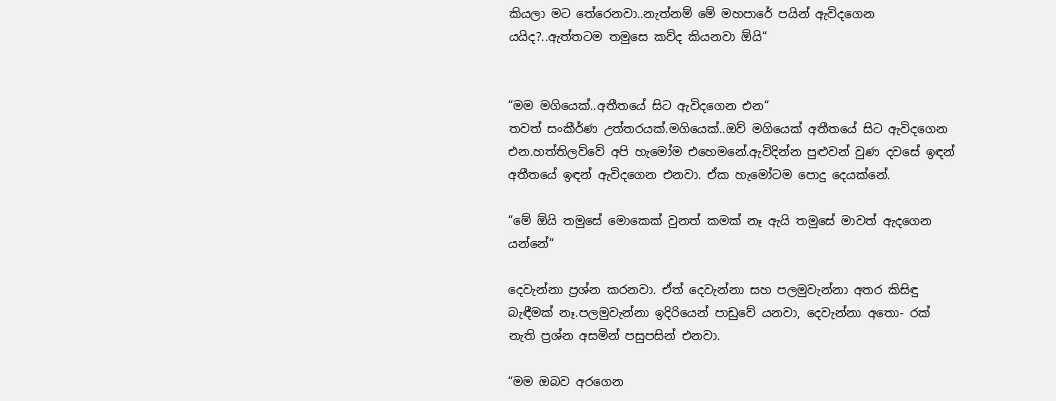කියලා මට තේරෙනවා..නැත්නම් මේ මහපාරේ පයින් ඇවිදගෙන යයිද?..ඇත්තටම තමුසෙ කව්ද කියනවා ඕයි“


“මම මගියෙක්..අතීතයේ සිට ඇවිදගෙන එන“
තවත් සංකීර්ණ උත්තරයක්.මගියෙක්..ඔව් මගියෙක් අතීතයේ සිට ඇවිදගෙන එන.හත්තිලව්වේ අපි හැමෝම එහෙමනේ.ඇවිදින්න පුළුවන් වුණ දවසේ ඉඳන් අතීතයේ ඉඳන් ඇවිදගෙන එනවා. ඒක හැමෝටම පොදු දෙයක්නේ.

“මේ ඕයි තමුසේ මොකෙක් වුනත් කමක් නෑ ඇයි තමුසේ මාවත් ඇදගෙන යන්නේ“

දෙවැන්නා ප්‍රශ්න කරනවා. ඒත් දෙවැන්නා සහ පලමුවැන්නා අතර කිසිඳු බැඳීමක් නෑ.පලමුවැන්නා ඉදිරියෙන් පාඩුවේ යනවා, දෙවැන්නා අතො- රක් නැති ප්‍රශ්න අසමින් පසුපසින් එනවා.

“මම ඔබව අරගෙන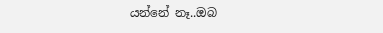යන්නේ නෑ..ඔබ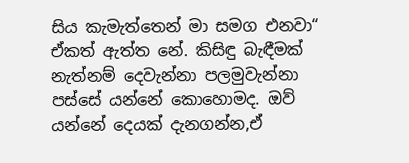සිය කැමැත්තෙන් මා සමග එනවා“
ඒකත් ඇත්ත නේ. කිසිඳු බැඳීමක් නැත්නම් දෙවැන්නා පලමුවැන්නා පස්සේ යන්නේ කොහොමද. ඔව් යන්නේ දෙයක් දැනගන්න,ඒ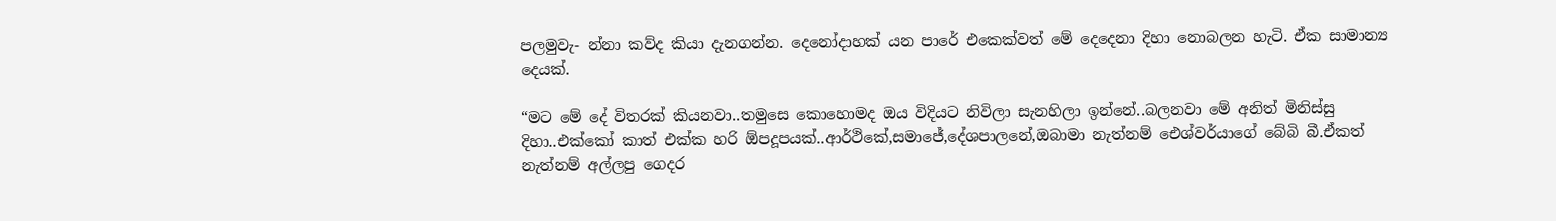පලමුවැ- න්නා කව්ද කියා දැනගන්න. දෙනෝදාහක් යන පාරේ එකෙක්වත් මේ දෙදෙනා දිහා නොබලන හැටි. ඒක සාමාන්‍ය දෙයක්.

“මට මේ දේ විතරක් කියනවා..තමුසෙ කොහොමද ඔය විදියට නිවිලා සැනහිලා ඉන්නේ..බලනවා මේ අනිත් මිනිස්සු දිහා..එක්කෝ කාත් එක්ක හරි ඕපදූපයක්..ආර්ථිකේ,සමාජේ,දේශපාලනේ,ඔබාමා නැත්නම් ‍ඓශ්වර්යාගේ බේබි බී.ඒකත් නැත්නම් අල්ලපු ගෙදර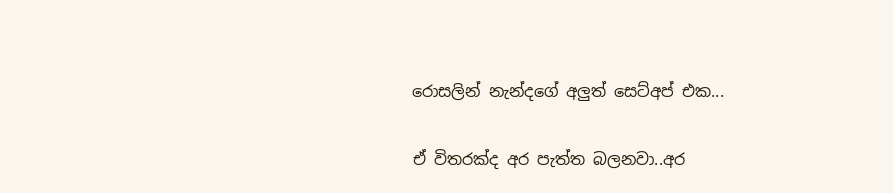රොසලින් නැන්දගේ අලුත් සෙට්අප් එක...

ඒ විතරක්ද අර පැත්ත බලනවා..අර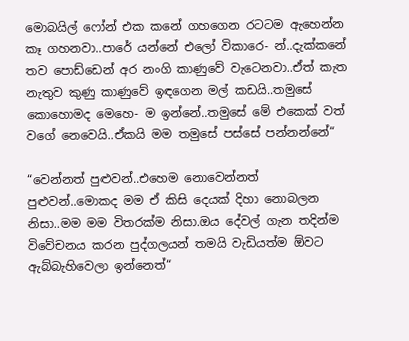මොබයිල් ෆෝන් එක කනේ ගහගෙන රටටම ඇහෙන්න කෑ ගහනවා..පාරේ යන්නේ එලෝ විකාරෙ- න්..දැක්කනේ තව පොඩ්ඩෙන් අර නංගි කාණුවේ වැටෙනවා..ඒත් කැත නැතුව කුණු කාණුවේ ඉඳගෙන මල් කඩයි..තමුසේ කොහොමද මෙහෙ- ම ඉන්නේ..තමුසේ මේ එකෙක් වත් වගේ නෙවෙයි..ඒකයි මම තමුසේ පස්සේ පන්නන්නේ“

“වෙන්නත් පුළුවන්..එහෙම නොවෙන්නත් පුළුවන්..මොකද මම ඒ කිසි දෙයක් දිහා නොබලන නිසා..මම මම විතරක්ම නිසා.ඔය දේවල් ගැන තදින්ම විවේචනය කරන පුද්ගලයන් තමයි වැඩියත්ම ඕවට ඇබ්බැහිවෙලා ඉන්නෙත්“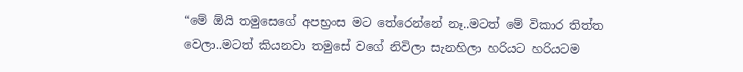“මේ ඕයි තමුසෙගේ අපභ්‍රංස මට තේරෙන්නේ නෑ..මටත් මේ විකාර තිත්ත වෙලා..මටත් කියනවා තමුසේ වගේ නිවිලා සැනහිලා හරියට හරියටම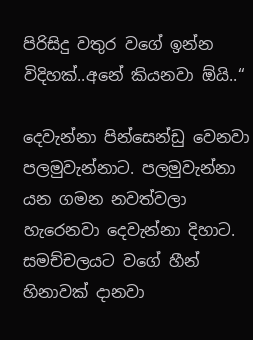පිරිසිදු වතුර වගේ ඉන්න විදිහක්..අනේ කියනවා ඕයි..“

දෙවැන්නා පින්සෙන්ඩු වෙනවා පලමුවැන්නාට. පලමුවැන්නා යන ගමන නවත්වලා හැරෙනවා දෙවැන්නා දිහාට. සමච්චලයට වගේ හීන් හිනාවක් දානවා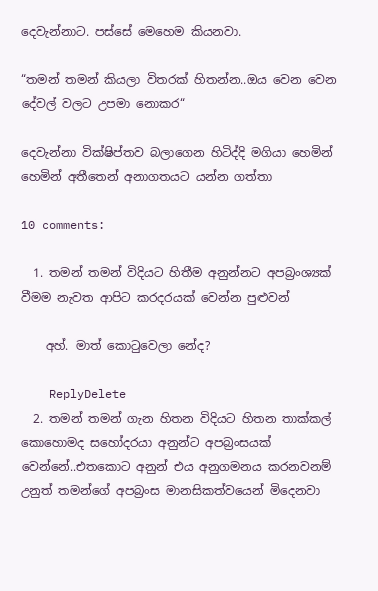දෙවැන්නාට. පස්සේ මෙහෙම කියනවා.

“තමන් තමන් කියලා විතරක් හිතන්න..ඔය වෙන වෙන දේවල් වලට උපමා නොකර“

දෙවැන්නා වික්ෂිප්තව බලාගෙන හිටිද්දි මගියා හෙමින් හෙමින් අතීතෙන් අනාගතයට යන්න ගත්තා

10 comments:

  1. තමන් තමන් විදියට හිතීම අනුන්නට අපබ්‍රංශ්‍යක් වීමම නැවත ආපිට කරදරයක් වෙන්න පුළුවන්

    අහ්. මාත් කොටුවෙලා නේද?

    ReplyDelete
  2. තමන් තමන් ගැන හිතන විදියට හිතන තාක්කල් කොහොමද සහෝදරයා අනුන්ට අපබ්‍රංසයක් වෙන්නේ..එතකොට අනුන් එය අනුගමනය කරනවනම් උනුත් තමන්ගේ අපබ්‍රංස මානසිකත්වයෙන් මිදෙනවා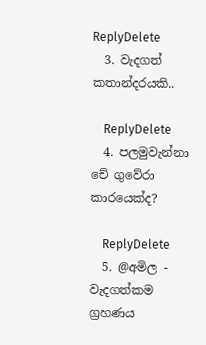ReplyDelete
  3. වැදගත් කතාන්දරයකි..

    ReplyDelete
  4. පලමුවැන්නා චේ ගුවේරා කාරයෙක්ද?

    ReplyDelete
  5. @අමිල - වැදගත්කම ග්‍රහණය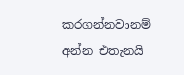කරගන්නවානම් අන්න එතැනයි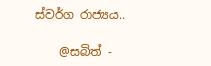ස්වර්ග රාජ්‍යය..

    @සබිත් -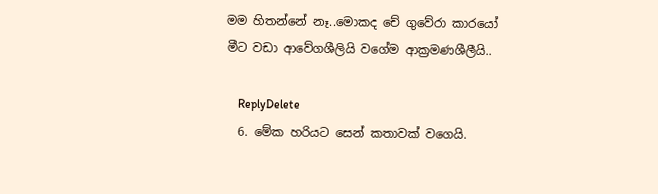මම හිතන්නේ නෑ..මොකද චේ ගුවේරා කාරයෝ මීට වඩා ආවේගශීලියි වගේම ආක්‍රමණශීලීයි..

    ReplyDelete
  6. මේක හරියට සෙන් කතාවක් වගෙයි.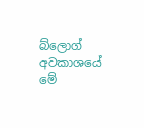බ්ලොග් අවකාශයේ මේ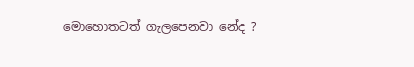මොහොතටත් ගැලපෙනවා නේද ?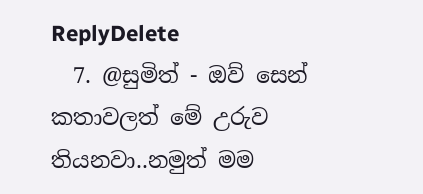ReplyDelete
  7. @සුමිත් - ඔව් සෙන් කතාවලත් මේ උරුව තියනවා..නමුත් මම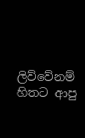ලිව්වේනම් හිතට ආපු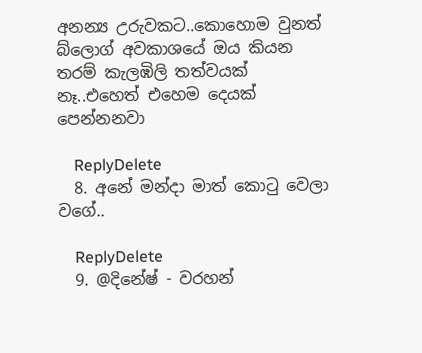අනන්‍ය උරුවකට..කොහොම වුනත් බ්ලොග් අවකාශයේ ඔය කියන තරම් කැලඹිලි තත්වයක් නෑ..එහෙත් එහෙම දෙයක් පෙන්නනවා

    ReplyDelete
  8. අනේ මන්දා මාත් කොටු වෙලා වගේ..

    ReplyDelete
  9. @දිනේෂ් - වරහන්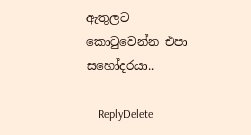ඇතුලට කොටුවෙන්න එපා සහෝදරයා..

    ReplyDelete